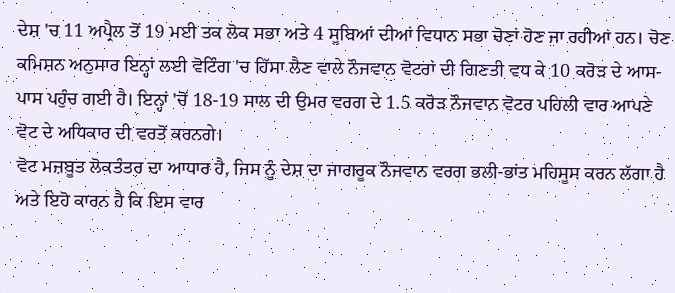ਦੇਸ਼ 'ਚ 11 ਅਪ੍ਰੈਲ ਤੋਂ 19 ਮਈ ਤਕ ਲੋਕ ਸਭਾ ਅਤੇ 4 ਸੂਬਿਆਂ ਦੀਆਂ ਵਿਧਾਨ ਸਭਾ ਚੋਣਾਂ ਹੋਣ ਜਾ ਰਹੀਆਂ ਹਨ। ਚੋਣ ਕਮਿਸ਼ਨ ਅਨੁਸਾਰ ਇਨ੍ਹਾਂ ਲਈ ਵੋਟਿੰਗ 'ਚ ਹਿੱਸਾ ਲੈਣ ਵਾਲੇ ਨੌਜਵਾਨ ਵੋਟਰਾਂ ਦੀ ਗਿਣਤੀ ਵਧ ਕੇ 10 ਕਰੋੜ ਦੇ ਆਸ-ਪਾਸ ਪਹੁੰਚ ਗਈ ਹੈ। ਇਨ੍ਹਾਂ 'ਚੋਂ 18-19 ਸਾਲ ਦੀ ਉਮਰ ਵਰਗ ਦੇ 1.5 ਕਰੋੜ ਨੌਜਵਾਨ ਵੋਟਰ ਪਹਿਲੀ ਵਾਰ ਆਪਣੇ ਵੋਟ ਦੇ ਅਧਿਕਾਰ ਦੀ ਵਰਤੋਂ ਕਰਨਗੇ।
ਵੋਟ ਮਜ਼ਬੂਤ ਲੋਕਤੰਤਰ ਦਾ ਆਧਾਰ ਹੈ, ਜਿਸ ਨੂੰ ਦੇਸ਼ ਦਾ ਜਾਗਰੂਕ ਨੌਜਵਾਨ ਵਰਗ ਭਲੀ-ਭਾਂਤ ਮਹਿਸੂਸ ਕਰਨ ਲੱਗਾ ਹੈ ਅਤੇ ਇਹੋ ਕਾਰਨ ਹੈ ਕਿ ਇਸ ਵਾਰ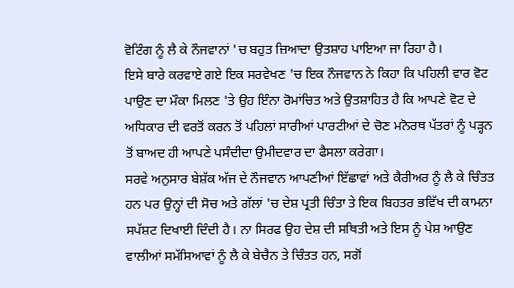ਵੋਟਿੰਗ ਨੂੰ ਲੈ ਕੇ ਨੌਜਵਾਨਾਂ 'ਚ ਬਹੁਤ ਜ਼ਿਆਦਾ ਉਤਸ਼ਾਹ ਪਾਇਆ ਜਾ ਰਿਹਾ ਹੈ।
ਇਸੇ ਬਾਰੇ ਕਰਵਾਏ ਗਏ ਇਕ ਸਰਵੇਖਣ 'ਚ ਇਕ ਨੌਜਵਾਨ ਨੇ ਕਿਹਾ ਕਿ ਪਹਿਲੀ ਵਾਰ ਵੋਟ ਪਾਉਣ ਦਾ ਮੌਕਾ ਮਿਲਣ 'ਤੇ ਉਹ ਇੰਨਾ ਰੋਮਾਂਚਿਤ ਅਤੇ ਉਤਸ਼ਾਹਿਤ ਹੈ ਕਿ ਆਪਣੇ ਵੋਟ ਦੇ ਅਧਿਕਾਰ ਦੀ ਵਰਤੋਂ ਕਰਨ ਤੋਂ ਪਹਿਲਾਂ ਸਾਰੀਆਂ ਪਾਰਟੀਆਂ ਦੇ ਚੋਣ ਮਨੋਰਥ ਪੱਤਰਾਂ ਨੂੰ ਪੜ੍ਹਨ ਤੋਂ ਬਾਅਦ ਹੀ ਆਪਣੇ ਪਸੰਦੀਦਾ ਉਮੀਦਵਾਰ ਦਾ ਫੈਸਲਾ ਕਰੇਗਾ।
ਸਰਵੇ ਅਨੁਸਾਰ ਬੇਸ਼ੱਕ ਅੱਜ ਦੇ ਨੌਜਵਾਨ ਆਪਣੀਆਂ ਇੱਛਾਵਾਂ ਅਤੇ ਕੈਰੀਅਰ ਨੂੰ ਲੈ ਕੇ ਚਿੰਤਤ ਹਨ ਪਰ ਉਨ੍ਹਾਂ ਦੀ ਸੋਚ ਅਤੇ ਗੱਲਾਂ 'ਚ ਦੇਸ਼ ਪ੍ਰਤੀ ਚਿੰਤਾ ਤੇ ਇਕ ਬਿਹਤਰ ਭਵਿੱਖ ਦੀ ਕਾਮਨਾ ਸਪੱਸ਼ਟ ਦਿਖਾਈ ਦਿੰਦੀ ਹੈ। ਨਾ ਸਿਰਫ ਉਹ ਦੇਸ਼ ਦੀ ਸਥਿਤੀ ਅਤੇ ਇਸ ਨੂੰ ਪੇਸ਼ ਆਉਣ ਵਾਲੀਆਂ ਸਮੱਸਿਆਵਾਂ ਨੂੰ ਲੈ ਕੇ ਬੇਚੈਨ ਤੇ ਚਿੰਤਤ ਹਨ, ਸਗੋਂ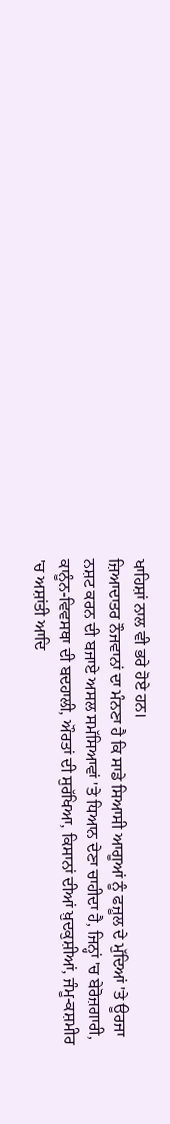ਖਾਹਿਸ਼ਾਂ ਨਾਲ ਵੀ ਭਰੇ ਹੋਏ ਹਨ।
ਜ਼ਿਆਦਾਤਰ ਨੌਜਵਾਨਾਂ ਦਾ ਮੰਨਣਾ ਹੈ ਕਿ ਸਾਡੇ ਸਿਆਸੀ ਆਗੂਆਂ ਨੂੰ ਫਜ਼ੂਲ ਦੇ ਮੁੱਦਿਆਂ 'ਤੇ ਊਰਜਾ ਨਸ਼ਟ ਕਰਨ ਦੀ ਬਜਾਏ ਅਸਲ ਸਮੱਸਿਆਵਾਂ 'ਤੇ ਧਿਆਨ ਦੇਣਾ ਚਾਹੀਦਾ ਹੈ, ਜਿਨ੍ਹਾਂ 'ਚ ਬੇਰੋਜ਼ਗਾਰੀ, ਕਾਨੂੰਨ-ਵਿਵਸਥਾ ਦੀ ਬਦਹਾਲੀ, ਔਰਤਾਂ ਦੀ ਸੁਰੱਖਿਆ, ਕਿਸਾਨਾਂ ਦੀਆਂ ਖ਼ੁਦਕੁਸ਼ੀਆਂ, ਜੰਮੂ-ਕਸ਼ਮੀਰ 'ਚ ਅਸ਼ਾਂਤੀ ਆਦਿ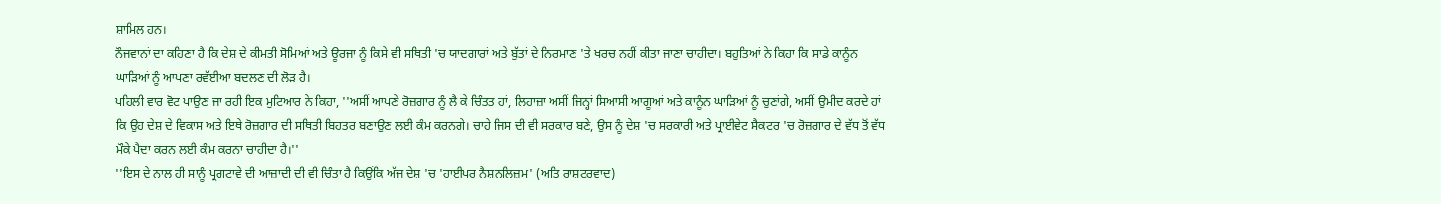ਸ਼ਾਮਿਲ ਹਨ।
ਨੌਜਵਾਨਾਂ ਦਾ ਕਹਿਣਾ ਹੈ ਕਿ ਦੇਸ਼ ਦੇ ਕੀਮਤੀ ਸੋਮਿਆਂ ਅਤੇ ਊਰਜਾ ਨੂੰ ਕਿਸੇ ਵੀ ਸਥਿਤੀ 'ਚ ਯਾਦਗਾਰਾਂ ਅਤੇ ਬੁੱਤਾਂ ਦੇ ਨਿਰਮਾਣ 'ਤੇ ਖਰਚ ਨਹੀਂ ਕੀਤਾ ਜਾਣਾ ਚਾਹੀਦਾ। ਬਹੁਤਿਆਂ ਨੇ ਕਿਹਾ ਕਿ ਸਾਡੇ ਕਾਨੂੰਨ ਘਾੜਿਆਂ ਨੂੰ ਆਪਣਾ ਰਵੱਈਆ ਬਦਲਣ ਦੀ ਲੋੜ ਹੈ।
ਪਹਿਲੀ ਵਾਰ ਵੋਟ ਪਾਉਣ ਜਾ ਰਹੀ ਇਕ ਮੁਟਿਆਰ ਨੇ ਕਿਹਾ, ''ਅਸੀਂ ਆਪਣੇ ਰੋਜ਼ਗਾਰ ਨੂੰ ਲੈ ਕੇ ਚਿੰਤਤ ਹਾਂ, ਲਿਹਾਜ਼ਾ ਅਸੀਂ ਜਿਨ੍ਹਾਂ ਸਿਆਸੀ ਆਗੂਆਂ ਅਤੇ ਕਾਨੂੰਨ ਘਾੜਿਆਂ ਨੂੰ ਚੁਣਾਂਗੇ, ਅਸੀਂ ਉਮੀਦ ਕਰਦੇ ਹਾਂ ਕਿ ਉਹ ਦੇਸ਼ ਦੇ ਵਿਕਾਸ ਅਤੇ ਇਥੇ ਰੋਜ਼ਗਾਰ ਦੀ ਸਥਿਤੀ ਬਿਹਤਰ ਬਣਾਉਣ ਲਈ ਕੰਮ ਕਰਨਗੇ। ਚਾਹੇ ਜਿਸ ਦੀ ਵੀ ਸਰਕਾਰ ਬਣੇ, ਉਸ ਨੂੰ ਦੇਸ਼ 'ਚ ਸਰਕਾਰੀ ਅਤੇ ਪ੍ਰਾਈਵੇਟ ਸੈਕਟਰ 'ਚ ਰੋਜ਼ਗਾਰ ਦੇ ਵੱਧ ਤੋਂ ਵੱਧ ਮੌਕੇ ਪੈਦਾ ਕਰਨ ਲਈ ਕੰਮ ਕਰਨਾ ਚਾਹੀਦਾ ਹੈ।''
''ਇਸ ਦੇ ਨਾਲ ਹੀ ਸਾਨੂੰ ਪ੍ਰਗਟਾਵੇ ਦੀ ਆਜ਼ਾਦੀ ਦੀ ਵੀ ਚਿੰਤਾ ਹੈ ਕਿਉਂਕਿ ਅੱਜ ਦੇਸ਼ 'ਚ 'ਹਾਈਪਰ ਨੈਸ਼ਨਲਿਜ਼ਮ' (ਅਤਿ ਰਾਸ਼ਟਰਵਾਦ)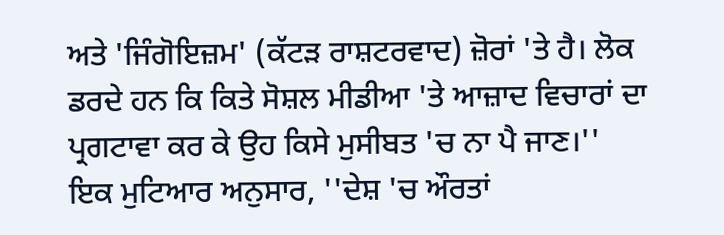ਅਤੇ 'ਜਿੰਗੋਇਜ਼ਮ' (ਕੱਟੜ ਰਾਸ਼ਟਰਵਾਦ) ਜ਼ੋਰਾਂ 'ਤੇ ਹੈ। ਲੋਕ ਡਰਦੇ ਹਨ ਕਿ ਕਿਤੇ ਸੋਸ਼ਲ ਮੀਡੀਆ 'ਤੇ ਆਜ਼ਾਦ ਵਿਚਾਰਾਂ ਦਾ ਪ੍ਰਗਟਾਵਾ ਕਰ ਕੇ ਉਹ ਕਿਸੇ ਮੁਸੀਬਤ 'ਚ ਨਾ ਪੈ ਜਾਣ।''
ਇਕ ਮੁਟਿਆਰ ਅਨੁਸਾਰ, ''ਦੇਸ਼ 'ਚ ਔਰਤਾਂ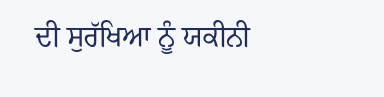ਦੀ ਸੁਰੱਖਿਆ ਨੂੰ ਯਕੀਨੀ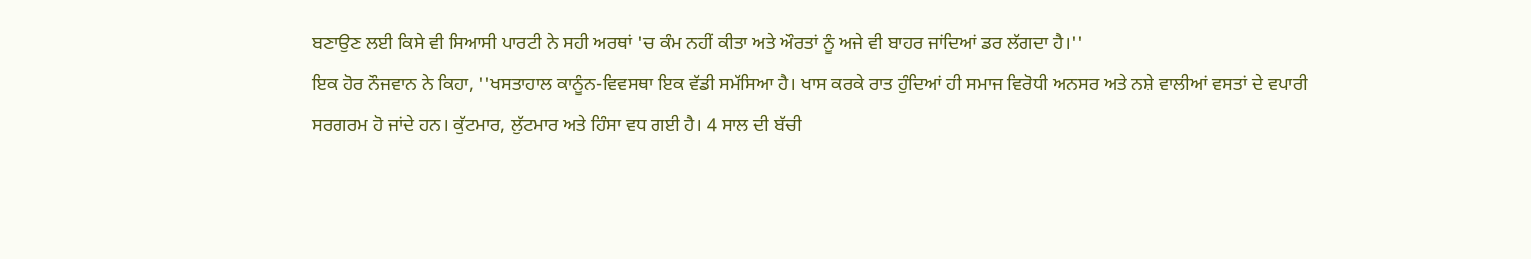ਬਣਾਉਣ ਲਈ ਕਿਸੇ ਵੀ ਸਿਆਸੀ ਪਾਰਟੀ ਨੇ ਸਹੀ ਅਰਥਾਂ 'ਚ ਕੰਮ ਨਹੀਂ ਕੀਤਾ ਅਤੇ ਔਰਤਾਂ ਨੂੰ ਅਜੇ ਵੀ ਬਾਹਰ ਜਾਂਦਿਆਂ ਡਰ ਲੱਗਦਾ ਹੈ।''
ਇਕ ਹੋਰ ਨੌਜਵਾਨ ਨੇ ਕਿਹਾ, ''ਖਸਤਾਹਾਲ ਕਾਨੂੰਨ-ਵਿਵਸਥਾ ਇਕ ਵੱਡੀ ਸਮੱਸਿਆ ਹੈ। ਖਾਸ ਕਰਕੇ ਰਾਤ ਹੁੰਦਿਆਂ ਹੀ ਸਮਾਜ ਵਿਰੋਧੀ ਅਨਸਰ ਅਤੇ ਨਸ਼ੇ ਵਾਲੀਆਂ ਵਸਤਾਂ ਦੇ ਵਪਾਰੀ ਸਰਗਰਮ ਹੋ ਜਾਂਦੇ ਹਨ। ਕੁੱਟਮਾਰ, ਲੁੱਟਮਾਰ ਅਤੇ ਹਿੰਸਾ ਵਧ ਗਈ ਹੈ। 4 ਸਾਲ ਦੀ ਬੱਚੀ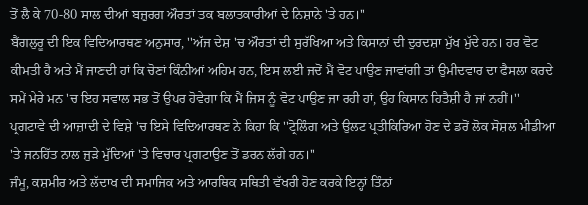ਤੋਂ ਲੈ ਕੇ 70-80 ਸਾਲ ਦੀਆਂ ਬਜ਼ੁਰਗ ਔਰਤਾਂ ਤਕ ਬਲਾਤਕਾਰੀਆਂ ਦੇ ਨਿਸ਼ਾਨੇ 'ਤੇ ਹਨ।''
ਬੈਂਗਲੁਰੂ ਦੀ ਇਕ ਵਿਦਿਆਰਥਣ ਅਨੁਸਾਰ, ''ਅੱਜ ਦੇਸ਼ 'ਚ ਔਰਤਾਂ ਦੀ ਸੁਰੱਖਿਆ ਅਤੇ ਕਿਸਾਨਾਂ ਦੀ ਦੁਰਦਸ਼ਾ ਮੁੱਖ ਮੁੱਦੇ ਹਨ। ਹਰ ਵੋਟ ਕੀਮਤੀ ਹੈ ਅਤੇ ਮੈਂ ਜਾਣਦੀ ਹਾਂ ਕਿ ਚੋਣਾਂ ਕਿੰਨੀਆਂ ਅਹਿਮ ਹਨ, ਇਸ ਲਈ ਜਦੋਂ ਮੈਂ ਵੋਟ ਪਾਉਣ ਜਾਵਾਂਗੀ ਤਾਂ ਉਮੀਦਵਾਰ ਦਾ ਫੈਸਲਾ ਕਰਦੇ ਸਮੇਂ ਮੇਰੇ ਮਨ 'ਚ ਇਹ ਸਵਾਲ ਸਭ ਤੋਂ ਉਪਰ ਹੋਵੇਗਾ ਕਿ ਮੈਂ ਜਿਸ ਨੂੰ ਵੋਟ ਪਾਉਣ ਜਾ ਰਹੀ ਹਾਂ, ਉਹ ਕਿਸਾਨ ਹਿਤੈਸ਼ੀ ਹੈ ਜਾਂ ਨਹੀਂ।''
ਪ੍ਰਗਟਾਵੇ ਦੀ ਆਜ਼ਾਦੀ ਦੇ ਵਿਸ਼ੇ 'ਚ ਇਸੇ ਵਿਦਿਆਰਥਣ ਨੇ ਕਿਹਾ ਕਿ ''ਟ੍ਰੋਲਿੰਗ ਅਤੇ ਉਲਟ ਪ੍ਰਤੀਕਿਰਿਆ ਹੋਣ ਦੇ ਡਰੋਂ ਲੋਕ ਸੋਸ਼ਲ ਮੀਡੀਆ 'ਤੇ ਜਨਹਿੱਤ ਨਾਲ ਜੁੜੇ ਮੁੱਦਿਆਂ 'ਤੇ ਵਿਚਾਰ ਪ੍ਰਗਟਾਉਣ ਤੋਂ ਡਰਨ ਲੱਗੇ ਹਨ।''
ਜੰਮੂ, ਕਸ਼ਮੀਰ ਅਤੇ ਲੱਦਾਖ ਦੀ ਸਮਾਜਿਕ ਅਤੇ ਆਰਥਿਕ ਸਥਿਤੀ ਵੱਖਰੀ ਹੋਣ ਕਰਕੇ ਇਨ੍ਹਾਂ ਤਿੰਨਾਂ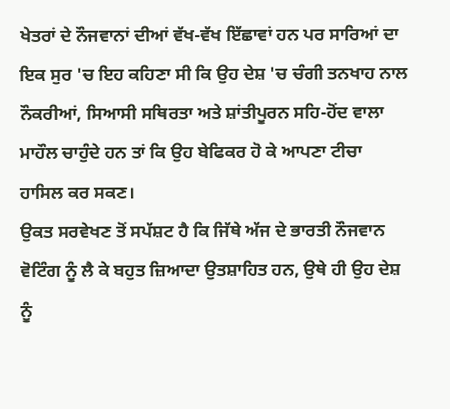ਖੇਤਰਾਂ ਦੇ ਨੌਜਵਾਨਾਂ ਦੀਆਂ ਵੱਖ-ਵੱਖ ਇੱਛਾਵਾਂ ਹਨ ਪਰ ਸਾਰਿਆਂ ਦਾ ਇਕ ਸੁਰ 'ਚ ਇਹ ਕਹਿਣਾ ਸੀ ਕਿ ਉਹ ਦੇਸ਼ 'ਚ ਚੰਗੀ ਤਨਖਾਹ ਨਾਲ ਨੌਕਰੀਆਂ, ਸਿਆਸੀ ਸਥਿਰਤਾ ਅਤੇ ਸ਼ਾਂਤੀਪੂਰਨ ਸਹਿ-ਹੋਂਦ ਵਾਲਾ ਮਾਹੌਲ ਚਾਹੁੰਦੇ ਹਨ ਤਾਂ ਕਿ ਉਹ ਬੇਫਿਕਰ ਹੋ ਕੇ ਆਪਣਾ ਟੀਚਾ ਹਾਸਿਲ ਕਰ ਸਕਣ।
ਉਕਤ ਸਰਵੇਖਣ ਤੋਂ ਸਪੱਸ਼ਟ ਹੈ ਕਿ ਜਿੱਥੇ ਅੱਜ ਦੇ ਭਾਰਤੀ ਨੌਜਵਾਨ ਵੋਟਿੰਗ ਨੂੰ ਲੈ ਕੇ ਬਹੁਤ ਜ਼ਿਆਦਾ ਉਤਸ਼ਾਹਿਤ ਹਨ, ਉਥੇ ਹੀ ਉਹ ਦੇਸ਼ ਨੂੰ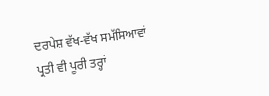ਦਰਪੇਸ਼ ਵੱਖ-ਵੱਖ ਸਮੱਸਿਆਵਾਂ ਪ੍ਰਤੀ ਵੀ ਪੂਰੀ ਤਰ੍ਹਾਂ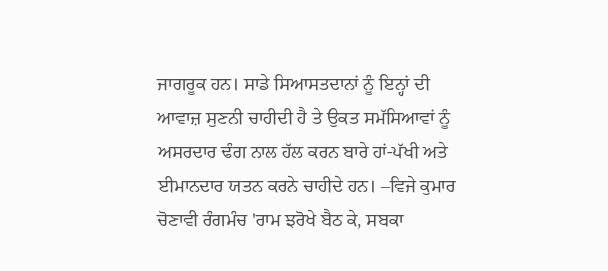ਜਾਗਰੂਕ ਹਨ। ਸਾਡੇ ਸਿਆਸਤਦਾਨਾਂ ਨੂੰ ਇਨ੍ਹਾਂ ਦੀ ਆਵਾਜ਼ ਸੁਣਨੀ ਚਾਹੀਦੀ ਹੈ ਤੇ ਉਕਤ ਸਮੱਸਿਆਵਾਂ ਨੂੰ ਅਸਰਦਾਰ ਢੰਗ ਨਾਲ ਹੱਲ ਕਰਨ ਬਾਰੇ ਹਾਂ-ਪੱਖੀ ਅਤੇ ਈਮਾਨਦਾਰ ਯਤਨ ਕਰਨੇ ਚਾਹੀਦੇ ਹਨ। –ਵਿਜੇ ਕੁਮਾਰ
ਚੋਣਾਵੀ ਰੰਗਮੰਚ 'ਰਾਮ ਝਰੋਖੇ ਬੈਠ ਕੇ, ਸਬਕਾ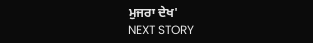ਮੁਜਰਾ ਦੇਖ'
NEXT STORY